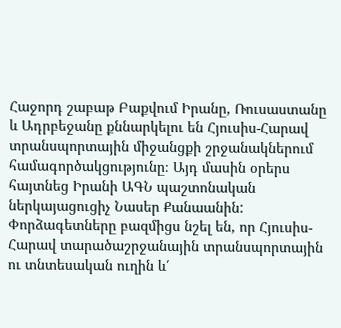Հաջորդ շաբաթ Բաքվում Իրանը, Ռուսաստանը և Ադրբեջանը քննարկելու են Հյուսիս-Հարավ տրանսպորտային միջանցքի շրջանակներում համագործակցությունը։ Այդ մասին օրերս հայտնեց Իրանի ԱԳՆ պաշտոնական ներկայացուցիչ Նասեր Քանաանին:
Փորձագետները բազմիցս նշել են, որ Հյուսիս-Հարավ տարածաշրջանային տրանսպորտային ու տնտեսական ուղին և՛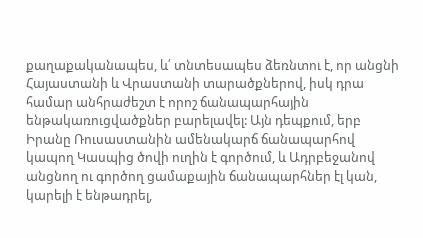քաղաքականապես, և՛ տնտեսապես ձեռնտու է, որ անցնի Հայաստանի և Վրաստանի տարածքներով, իսկ դրա համար անհրաժեշտ է որոշ ճանապարհային ենթակառուցվածքներ բարելավել: Այն դեպքում, երբ Իրանը Ռուսաստանին ամենակարճ ճանապարհով կապող Կասպից ծովի ուղին է գործում, և Ադրբեջանով անցնող ու գործող ցամաքային ճանապարհներ էլ կան, կարելի է ենթադրել,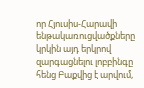որ Հյուսիս-Հարավի ենթակառուցվածքները կրկին այդ երկրով զարգացնելու լոբբինգը հենց Բաքվից է արվում,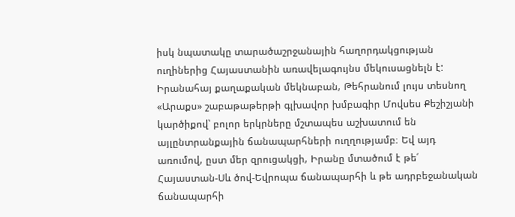իսկ նպատակը տարածաշրջանային հաղորդակցության ուղիներից Հայաստանին առավելագույնս մեկուսացնելն է:
Իրանահայ քաղաքական մեկնաբան, Թեհրանում լույս տեսնող «Արաքս» շաբաթաթերթի գլխավոր խմբագիր Մովսես Քեշիշյանի կարծիքով՝ բոլոր երկրները մշտապես աշխատում են այլընտրանքային ճանապարհների ուղղությամբ։ Եվ այդ առումով, ըստ մեր զրուցակցի, Իրանը մտածում է թե՛ Հայաստան-Սև ծով-Եվրոպա ճանապարհի և թե ադրբեջանական ճանապարհի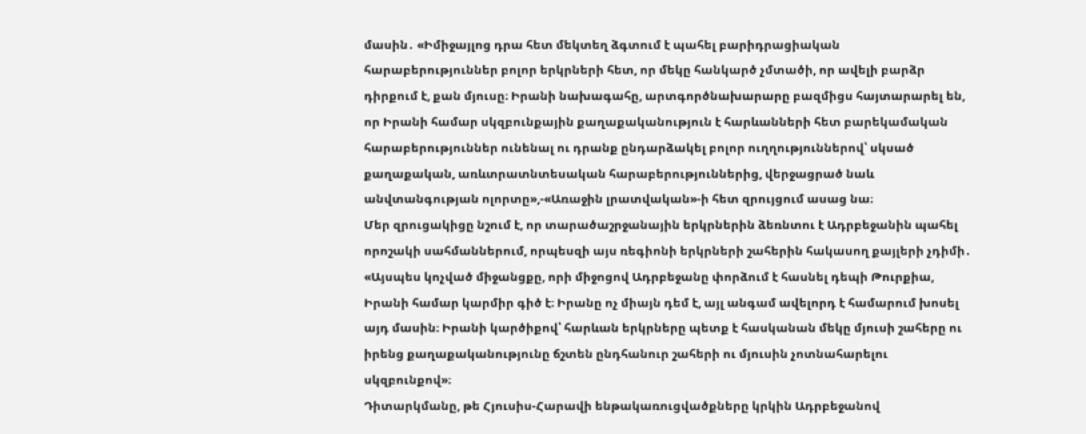մասին․ «Իմիջայլոց դրա հետ մեկտեղ ձգտում է պահել բարիդրացիական հարաբերություններ բոլոր երկրների հետ, որ մեկը հանկարծ չմտածի, որ ավելի բարձր դիրքում է, քան մյուսը։ Իրանի նախագահը, արտգործնախարարը բազմիցս հայտարարել են, որ Իրանի համար սկզբունքային քաղաքականություն է հարևանների հետ բարեկամական հարաբերություններ ունենալ ու դրանք ընդարձակել բոլոր ուղղություններով՝ սկսած քաղաքական, առևտրատնտեսական հարաբերություններից, վերջացրած նաև անվտանգության ոլորտը»,-«Առաջին լրատվական»-ի հետ զրույցում ասաց նա։
Մեր զրուցակիցը նշում է, որ տարածաշրջանային երկրներին ձեռնտու է Ադրբեջանին պահել որոշակի սահմաններում, որպեսզի այս ռեգիոնի երկրների շահերին հակասող քայլերի չդիմի․ «Այսպես կոչված միջանցքը, որի միջոցով Ադրբեջանը փորձում է հասնել դեպի Թուրքիա, Իրանի համար կարմիր գիծ է։ Իրանը ոչ միայն դեմ է, այլ անգամ ավելորդ է համարում խոսել այդ մասին։ Իրանի կարծիքով՝ հարևան երկրները պետք է հասկանան մեկը մյուսի շահերը ու իրենց քաղաքականությունը ճշտեն ընդհանուր շահերի ու մյուսին չոտնահարելու սկզբունքով»։
Դիտարկմանը, թե Հյուսիս-Հարավի ենթակառուցվածքները կրկին Ադրբեջանով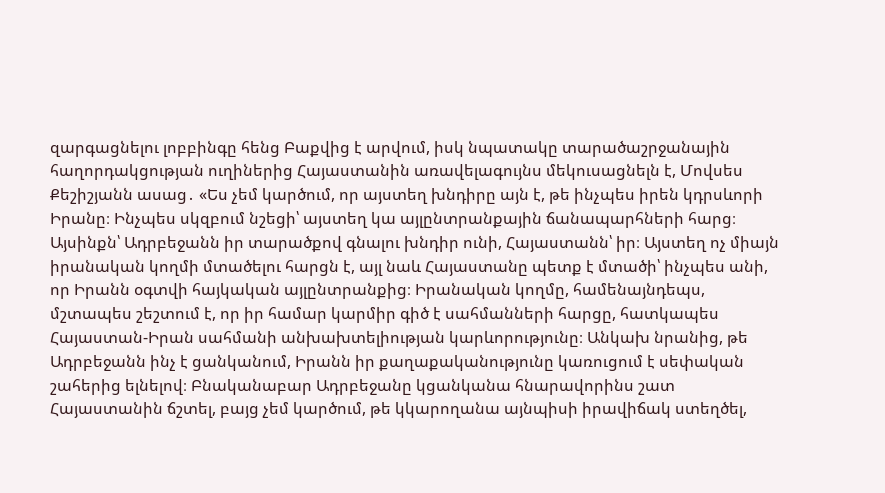զարգացնելու լոբբինգը հենց Բաքվից է արվում, իսկ նպատակը տարածաշրջանային հաղորդակցության ուղիներից Հայաստանին առավելագույնս մեկուսացնելն է, Մովսես Քեշիշյանն ասաց․ «Ես չեմ կարծում, որ այստեղ խնդիրը այն է, թե ինչպես իրեն կդրսևորի Իրանը։ Ինչպես սկզբում նշեցի՝ այստեղ կա այլընտրանքային ճանապարհների հարց։ Այսինքն՝ Ադրբեջանն իր տարածքով գնալու խնդիր ունի, Հայաստանն՝ իր։ Այստեղ ոչ միայն իրանական կողմի մտածելու հարցն է, այլ նաև Հայաստանը պետք է մտածի՝ ինչպես անի, որ Իրանն օգտվի հայկական այլընտրանքից։ Իրանական կողմը, համենայնդեպս, մշտապես շեշտում է, որ իր համար կարմիր գիծ է սահմանների հարցը, հատկապես Հայաստան-Իրան սահմանի անխախտելիության կարևորությունը։ Անկախ նրանից, թե Ադրբեջանն ինչ է ցանկանում, Իրանն իր քաղաքականությունը կառուցում է սեփական շահերից ելնելով։ Բնականաբար Ադրբեջանը կցանկանա հնարավորինս շատ Հայաստանին ճշտել, բայց չեմ կարծում, թե կկարողանա այնպիսի իրավիճակ ստեղծել,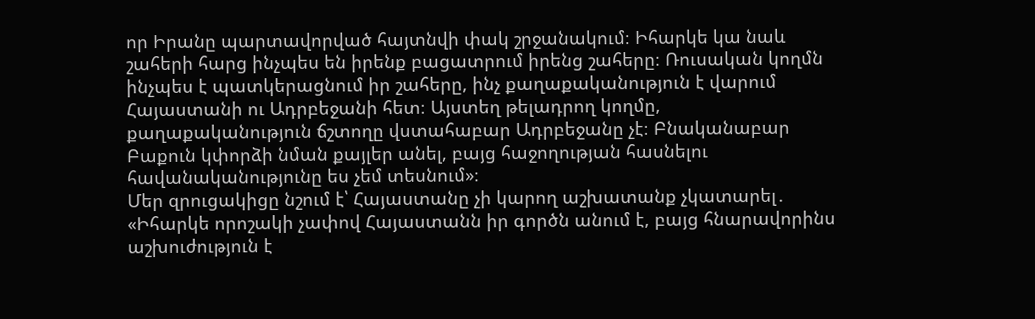որ Իրանը պարտավորված հայտնվի փակ շրջանակում։ Իհարկե կա նաև շահերի հարց ինչպես են իրենք բացատրում իրենց շահերը։ Ռուսական կողմն ինչպես է պատկերացնում իր շահերը, ինչ քաղաքականություն է վարում Հայաստանի ու Ադրբեջանի հետ։ Այստեղ թելադրող կողմը, քաղաքականություն ճշտողը վստահաբար Ադրբեջանը չէ։ Բնականաբար Բաքուն կփորձի նման քայլեր անել, բայց հաջողության հասնելու հավանականությունը ես չեմ տեսնում»։
Մեր զրուցակիցը նշում է՝ Հայաստանը չի կարող աշխատանք չկատարել․ «Իհարկե որոշակի չափով Հայաստանն իր գործն անում է, բայց հնարավորինս աշխուժություն է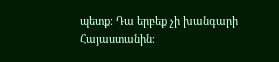պետք։ Դա երբեք չի խանգարի Հայաստանին։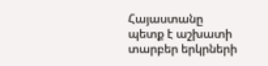Հայաստանը պետք է աշխատի տարբեր երկրների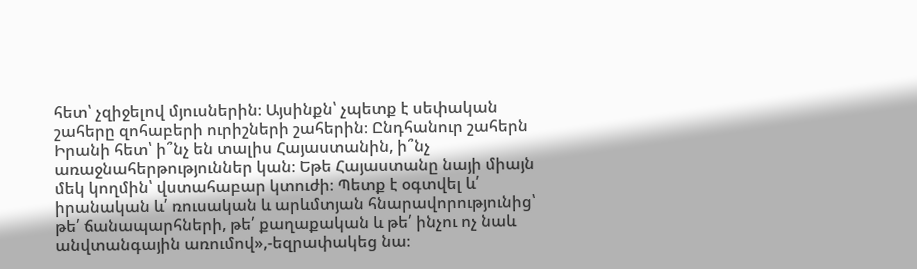հետ՝ չզիջելով մյուսներին։ Այսինքն՝ չպետք է սեփական շահերը զոհաբերի ուրիշների շահերին։ Ընդհանուր շահերն Իրանի հետ՝ ի՞նչ են տալիս Հայաստանին, ի՞նչ առաջնահերթություններ կան։ Եթե Հայաստանը նայի միայն մեկ կողմին՝ վստահաբար կտուժի։ Պետք է օգտվել և՛ իրանական և՛ ռուսական և արևմտյան հնարավորությունից՝ թե՛ ճանապարհների, թե՛ քաղաքական և թե՛ ինչու ոչ նաև անվտանգային առումով»,-եզրափակեց նա։